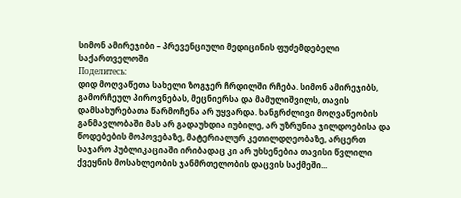სიმონ ამირეჯიბი – პრევენციული მედიცინის ფუძემდებელი საქართველოში
Поделитесь:
დიდ მოღვაწეთა სახელი ზოგჯერ ჩრდილში რჩება. სიმონ ამირეჯიბს, გამორჩეულ პიროვნებას, მეცნიერსა და მამულიშვილს, თავის დამსახურებათა წარმოჩენა არ უყვარდა. ხანგრძლივი მოღვაწეობის განმავლობაში მას არ გადაუხდია იუბილე, არ უზრუნია ჯილდოებისა და წოდებების მოპოვებაზე, მატერიალურ კეთილდღეობაზე, არცერთ საჯარო პუბლიკაციაში ირიბადაც კი არ უხსენებია თავისი წვლილი ქვეყნის მოსახლეობის ჯანმრთელობის დაცვის საქმეში...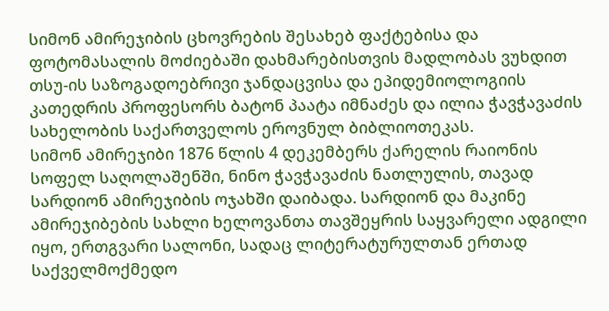სიმონ ამირეჯიბის ცხოვრების შესახებ ფაქტებისა და ფოტომასალის მოძიებაში დახმარებისთვის მადლობას ვუხდით თსუ-ის საზოგადოებრივი ჯანდაცვისა და ეპიდემიოლოგიის კათედრის პროფესორს ბატონ პაატა იმნაძეს და ილია ჭავჭავაძის სახელობის საქართველოს ეროვნულ ბიბლიოთეკას.
სიმონ ამირეჯიბი 1876 წლის 4 დეკემბერს ქარელის რაიონის სოფელ საღოლაშენში, ნინო ჭავჭავაძის ნათლულის, თავად სარდიონ ამირეჯიბის ოჯახში დაიბადა. სარდიონ და მაკინე ამირეჯიბების სახლი ხელოვანთა თავშეყრის საყვარელი ადგილი იყო, ერთგვარი სალონი, სადაც ლიტერატურულთან ერთად საქველმოქმედო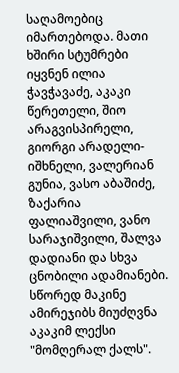საღამოებიც იმართებოდა. მათი ხშირი სტუმრები იყვნენ ილია ჭავჭავაძე, აკაკი წერეთელი, შიო არაგვისპირელი, გიორგი არადელი-იშხნელი, ვალერიან გუნია, ვასო აბაშიძე, ზაქარია ფალიაშვილი, ვანო სარაჯიშვილი, შალვა დადიანი და სხვა ცნობილი ადამიანები. სწორედ მაკინე ამირეჯიბს მიუძღვნა აკაკიმ ლექსი "მომღერალ ქალს".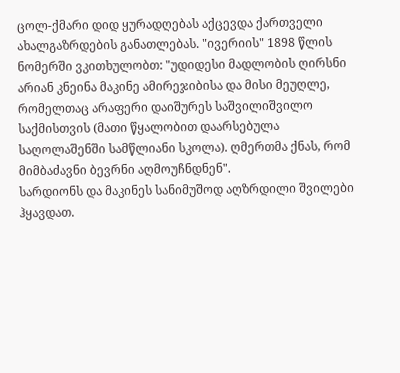ცოლ-ქმარი დიდ ყურადღებას აქცევდა ქართველი ახალგაზრდების განათლებას. "ივერიის" 1898 წლის ნომერში ვკითხულობთ: "უდიდესი მადლობის ღირსნი არიან კნეინა მაკინე ამირეჯიბისა და მისი მეუღლე, რომელთაც არაფერი დაიშურეს საშვილიშვილო საქმისთვის (მათი წყალობით დაარსებულა საღოლაშენში სამწლიანი სკოლა). ღმერთმა ქნას, რომ მიმბაძავნი ბევრნი აღმოუჩნდნენ".
სარდიონს და მაკინეს სანიმუშოდ აღზრდილი შვილები ჰყავდათ.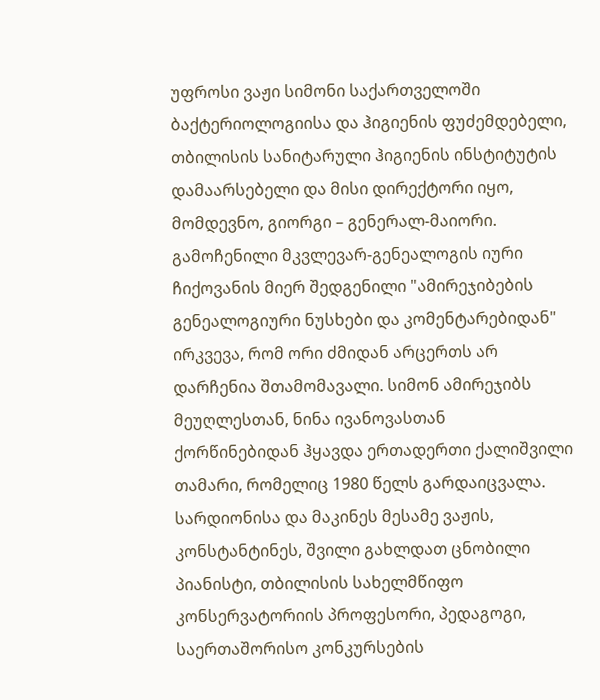უფროსი ვაჟი სიმონი საქართველოში ბაქტერიოლოგიისა და ჰიგიენის ფუძემდებელი, თბილისის სანიტარული ჰიგიენის ინსტიტუტის დამაარსებელი და მისი დირექტორი იყო, მომდევნო, გიორგი – გენერალ-მაიორი. გამოჩენილი მკვლევარ-გენეალოგის იური ჩიქოვანის მიერ შედგენილი "ამირეჯიბების გენეალოგიური ნუსხები და კომენტარებიდან" ირკვევა, რომ ორი ძმიდან არცერთს არ დარჩენია შთამომავალი. სიმონ ამირეჯიბს მეუღლესთან, ნინა ივანოვასთან ქორწინებიდან ჰყავდა ერთადერთი ქალიშვილი თამარი, რომელიც 1980 წელს გარდაიცვალა. სარდიონისა და მაკინეს მესამე ვაჟის, კონსტანტინეს, შვილი გახლდათ ცნობილი პიანისტი, თბილისის სახელმწიფო კონსერვატორიის პროფესორი, პედაგოგი, საერთაშორისო კონკურსების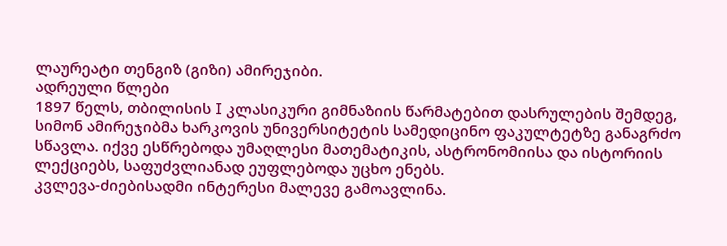ლაურეატი თენგიზ (გიზი) ამირეჯიბი.
ადრეული წლები
1897 წელს, თბილისის I კლასიკური გიმნაზიის წარმატებით დასრულების შემდეგ, სიმონ ამირეჯიბმა ხარკოვის უნივერსიტეტის სამედიცინო ფაკულტეტზე განაგრძო სწავლა. იქვე ესწრებოდა უმაღლესი მათემატიკის, ასტრონომიისა და ისტორიის ლექციებს, საფუძვლიანად ეუფლებოდა უცხო ენებს.
კვლევა-ძიებისადმი ინტერესი მალევე გამოავლინა.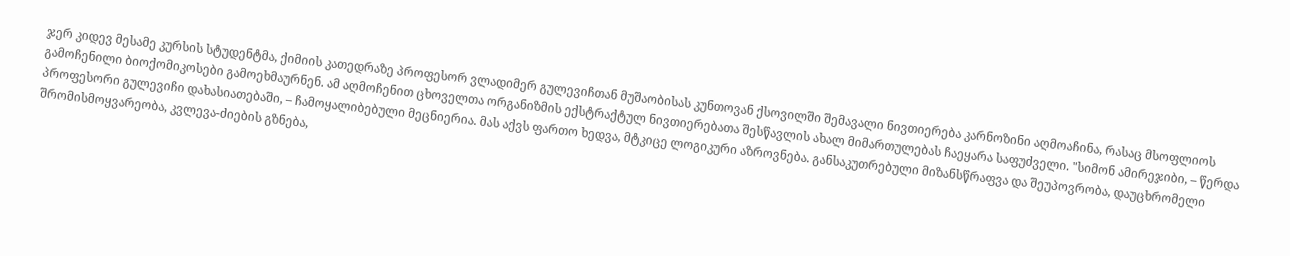ჯერ კიდევ მესამე კურსის სტუდენტმა, ქიმიის კათედრაზე პროფესორ ვლადიმერ გულევიჩთან მუშაობისას კუნთოვან ქსოვილში შემავალი ნივთიერება კარნოზინი აღმოაჩინა, რასაც მსოფლიოს გამოჩენილი ბიოქომიკოსები გამოეხმაურნენ. ამ აღმოჩენით ცხოველთა ორგანიზმის ექსტრაქტულ ნივთიერებათა შესწავლის ახალ მიმართულებას ჩაეყარა საფუძველი. "სიმონ ამირეჯიბი, – წერდა პროფესორი გულევიჩი დახასიათებაში, – ჩამოყალიბებული მეცნიერია. მას აქვს ფართო ხედვა, მტკიცე ლოგიკური აზროვნება. განსაკუთრებული მიზანსწრაფვა და შეუპოვრობა, დაუცხრომელი შრომისმოყვარეობა, კვლევა-ძიების გზნება,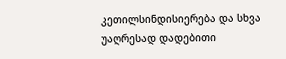კეთილსინდისიერება და სხვა უაღრესად დადებითი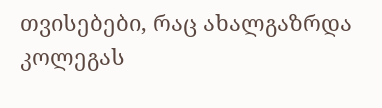თვისებები, რაც ახალგაზრდა კოლეგას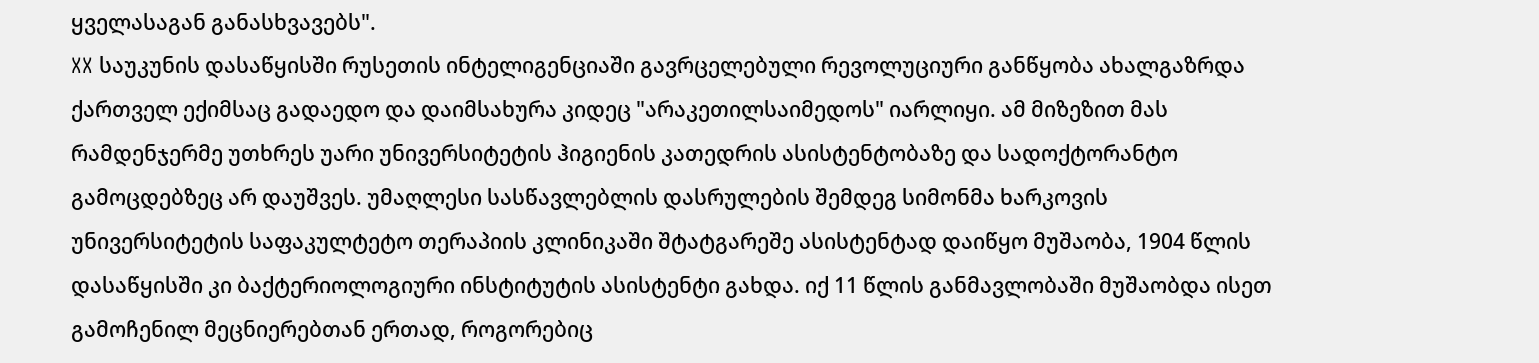ყველასაგან განასხვავებს".
XX საუკუნის დასაწყისში რუსეთის ინტელიგენციაში გავრცელებული რევოლუციური განწყობა ახალგაზრდა ქართველ ექიმსაც გადაედო და დაიმსახურა კიდეც "არაკეთილსაიმედოს" იარლიყი. ამ მიზეზით მას რამდენჯერმე უთხრეს უარი უნივერსიტეტის ჰიგიენის კათედრის ასისტენტობაზე და სადოქტორანტო გამოცდებზეც არ დაუშვეს. უმაღლესი სასწავლებლის დასრულების შემდეგ სიმონმა ხარკოვის უნივერსიტეტის საფაკულტეტო თერაპიის კლინიკაში შტატგარეშე ასისტენტად დაიწყო მუშაობა, 1904 წლის დასაწყისში კი ბაქტერიოლოგიური ინსტიტუტის ასისტენტი გახდა. იქ 11 წლის განმავლობაში მუშაობდა ისეთ გამოჩენილ მეცნიერებთან ერთად, როგორებიც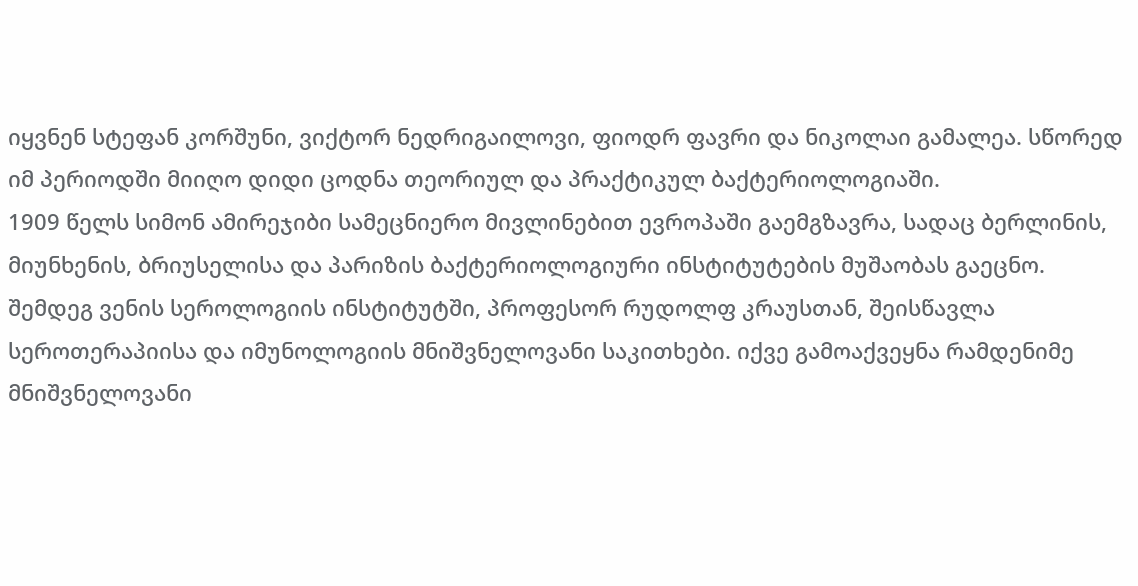იყვნენ სტეფან კორშუნი, ვიქტორ ნედრიგაილოვი, ფიოდრ ფავრი და ნიკოლაი გამალეა. სწორედ იმ პერიოდში მიიღო დიდი ცოდნა თეორიულ და პრაქტიკულ ბაქტერიოლოგიაში.
1909 წელს სიმონ ამირეჯიბი სამეცნიერო მივლინებით ევროპაში გაემგზავრა, სადაც ბერლინის, მიუნხენის, ბრიუსელისა და პარიზის ბაქტერიოლოგიური ინსტიტუტების მუშაობას გაეცნო. შემდეგ ვენის სეროლოგიის ინსტიტუტში, პროფესორ რუდოლფ კრაუსთან, შეისწავლა სეროთერაპიისა და იმუნოლოგიის მნიშვნელოვანი საკითხები. იქვე გამოაქვეყნა რამდენიმე მნიშვნელოვანი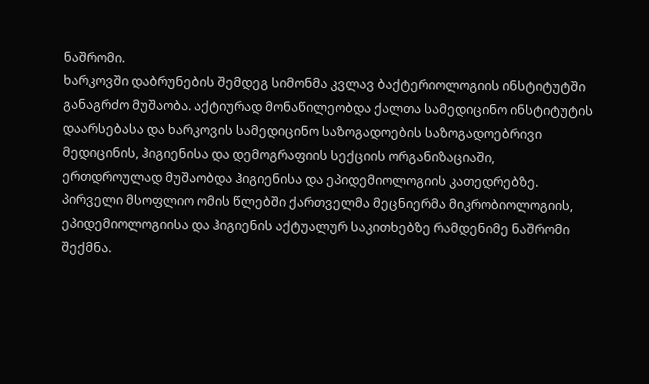ნაშრომი.
ხარკოვში დაბრუნების შემდეგ სიმონმა კვლავ ბაქტერიოლოგიის ინსტიტუტში განაგრძო მუშაობა. აქტიურად მონაწილეობდა ქალთა სამედიცინო ინსტიტუტის დაარსებასა და ხარკოვის სამედიცინო საზოგადოების საზოგადოებრივი მედიცინის, ჰიგიენისა და დემოგრაფიის სექციის ორგანიზაციაში, ერთდროულად მუშაობდა ჰიგიენისა და ეპიდემიოლოგიის კათედრებზე.
პირველი მსოფლიო ომის წლებში ქართველმა მეცნიერმა მიკრობიოლოგიის, ეპიდემიოლოგიისა და ჰიგიენის აქტუალურ საკითხებზე რამდენიმე ნაშრომი შექმნა.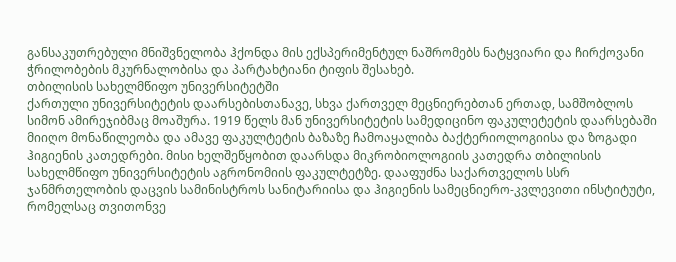განსაკუთრებული მნიშვნელობა ჰქონდა მის ექსპერიმენტულ ნაშრომებს ნატყვიარი და ჩირქოვანი ჭრილობების მკურნალობისა და პარტახტიანი ტიფის შესახებ.
თბილისის სახელმწიფო უნივერსიტეტში
ქართული უნივერსიტეტის დაარსებისთანავე, სხვა ქართველ მეცნიერებთან ერთად, სამშობლოს სიმონ ამირეჯიბმაც მოაშურა. 1919 წელს მან უნივერსიტეტის სამედიცინო ფაკულეტეტის დაარსებაში მიიღო მონაწილეობა და ამავე ფაკულტეტის ბაზაზე ჩამოაყალიბა ბაქტერიოლოგიისა და ზოგადი ჰიგიენის კათედრები. მისი ხელშეწყობით დაარსდა მიკრობიოლოგიის კათედრა თბილისის სახელმწიფო უნივერსიტეტის აგრონომიის ფაკულტეტზე. დააფუძნა საქართველოს სსრ ჯანმრთელობის დაცვის სამინისტროს სანიტარიისა და ჰიგიენის სამეცნიერო-კვლევითი ინსტიტუტი, რომელსაც თვითონვე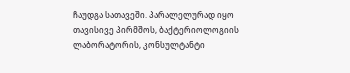ჩაუდგა სათავეში. პარალელურად იყო თავისივე პირმშოს, ბაქტერიოლოგიის ლაბორატორის, კონსულტანტი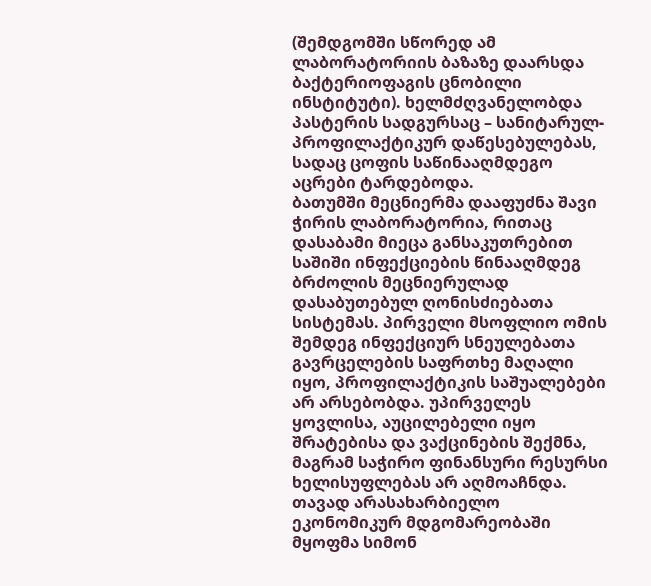(შემდგომში სწორედ ამ ლაბორატორიის ბაზაზე დაარსდა ბაქტერიოფაგის ცნობილი ინსტიტუტი). ხელმძღვანელობდა პასტერის სადგურსაც – სანიტარულ-პროფილაქტიკურ დაწესებულებას, სადაც ცოფის საწინააღმდეგო აცრები ტარდებოდა.
ბათუმში მეცნიერმა დააფუძნა შავი ჭირის ლაბორატორია, რითაც დასაბამი მიეცა განსაკუთრებით საშიში ინფექციების წინააღმდეგ ბრძოლის მეცნიერულად დასაბუთებულ ღონისძიებათა სისტემას. პირველი მსოფლიო ომის შემდეგ ინფექციურ სნეულებათა გავრცელების საფრთხე მაღალი იყო, პროფილაქტიკის საშუალებები არ არსებობდა. უპირველეს ყოვლისა, აუცილებელი იყო შრატებისა და ვაქცინების შექმნა, მაგრამ საჭირო ფინანსური რესურსი ხელისუფლებას არ აღმოაჩნდა. თავად არასახარბიელო ეკონომიკურ მდგომარეობაში მყოფმა სიმონ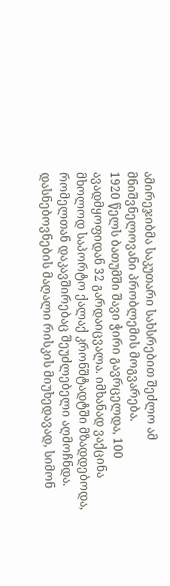ამირეჯიბმა საკუთარი სახსრებით შეძლო ამ მნიშვნელოვანი პრობლემის მოგვარება.
1920 წელს ბათუმში შავი ჭირი გავრცელდა, 100 ავადმყოფიდან 32 გარდაიცვალა. იმხანად ვაქცინა მხოლოდ საპორტო ქალაქ კრონშტადტში მზადდებოდა, რომელთან დაკავშირებაც შეუძლებელი აღმოჩნდა. დასნებოვნების მაღალი რისკის მიუხედავად, სიმონ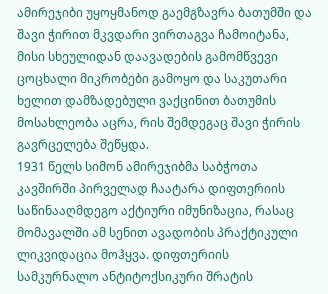ამირეჯიბი უყოყმანოდ გაემგზავრა ბათუმში და შავი ჭირით მკვდარი ვირთაგვა ჩამოიტანა, მისი სხეულიდან დაავადების გამომწვევი ცოცხალი მიკრობები გამოყო და საკუთარი ხელით დამზადებული ვაქცინით ბათუმის მოსახლეობა აცრა, რის შემდეგაც შავი ჭირის გავრცელება შეწყდა.
1931 წელს სიმონ ამირეჯიბმა საბჭოთა კავშირში პირველად ჩაატარა დიფთერიის საწინააღმდეგო აქტიური იმუნიზაცია, რასაც მომავალში ამ სენით ავადობის პრაქტიკული ლიკვიდაცია მოჰყვა. დიფთერიის სამკურნალო ანტიტოქსიკური შრატის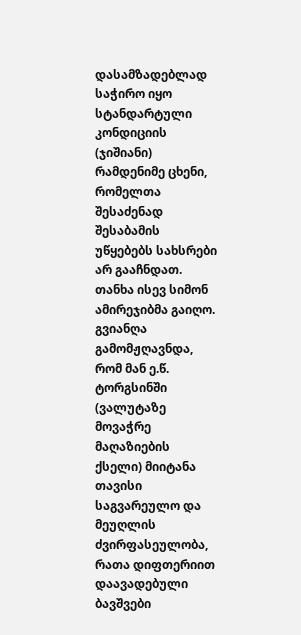დასამზადებლად საჭირო იყო სტანდარტული კონდიციის (ჯიშიანი) რამდენიმე ცხენი, რომელთა შესაძენად შესაბამის უწყებებს სახსრები არ გააჩნდათ. თანხა ისევ სიმონ ამირეჯიბმა გაიღო. გვიანღა გამომჟღავნდა, რომ მან ე.წ. ტორგსინში (ვალუტაზე მოვაჭრე მაღაზიების ქსელი) მიიტანა თავისი საგვარეულო და მეუღლის ძვირფასეულობა, რათა დიფთერიით დაავადებული ბავშვები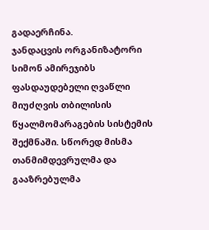გადაერჩინა.
ჯანდაცვის ორგანიზატორი
სიმონ ამირეჯიბს ფასდაუდებელი ღვაწლი მიუძღვის თბილისის წყალმომარაგების სისტემის შექმნაში. სწორედ მისმა თანმიმდევრულმა და გააზრებულმა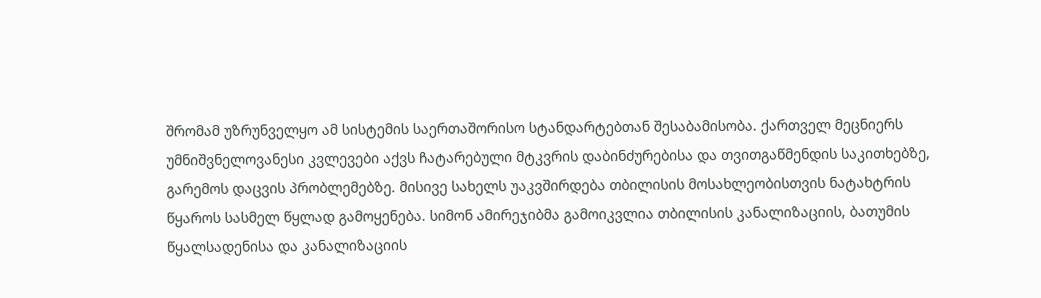შრომამ უზრუნველყო ამ სისტემის საერთაშორისო სტანდარტებთან შესაბამისობა. ქართველ მეცნიერს უმნიშვნელოვანესი კვლევები აქვს ჩატარებული მტკვრის დაბინძურებისა და თვითგაწმენდის საკითხებზე, გარემოს დაცვის პრობლემებზე. მისივე სახელს უაკვშირდება თბილისის მოსახლეობისთვის ნატახტრის წყაროს სასმელ წყლად გამოყენება. სიმონ ამირეჯიბმა გამოიკვლია თბილისის კანალიზაციის, ბათუმის წყალსადენისა და კანალიზაციის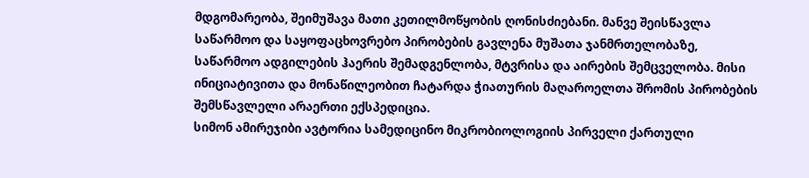მდგომარეობა, შეიმუშავა მათი კეთილმოწყობის ღონისძიებანი. მანვე შეისწავლა საწარმოო და საყოფაცხოვრებო პირობების გავლენა მუშათა ჯანმრთელობაზე, საწარმოო ადგილების ჰაერის შემადგენლობა, მტვრისა და აირების შემცველობა. მისი ინიციატივითა და მონაწილეობით ჩატარდა ჭიათურის მაღაროელთა შრომის პირობების შემსწავლელი არაერთი ექსპედიცია.
სიმონ ამირეჯიბი ავტორია სამედიცინო მიკრობიოლოგიის პირველი ქართული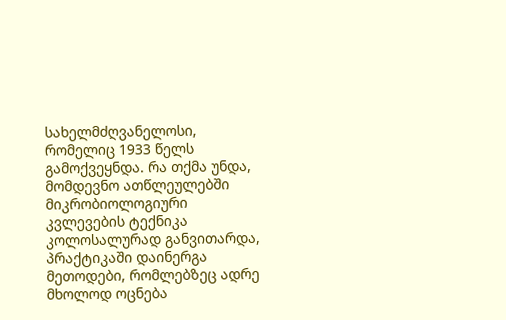სახელმძღვანელოსი, რომელიც 1933 წელს გამოქვეყნდა. რა თქმა უნდა, მომდევნო ათწლეულებში მიკრობიოლოგიური კვლევების ტექნიკა კოლოსალურად განვითარდა, პრაქტიკაში დაინერგა მეთოდები, რომლებზეც ადრე მხოლოდ ოცნება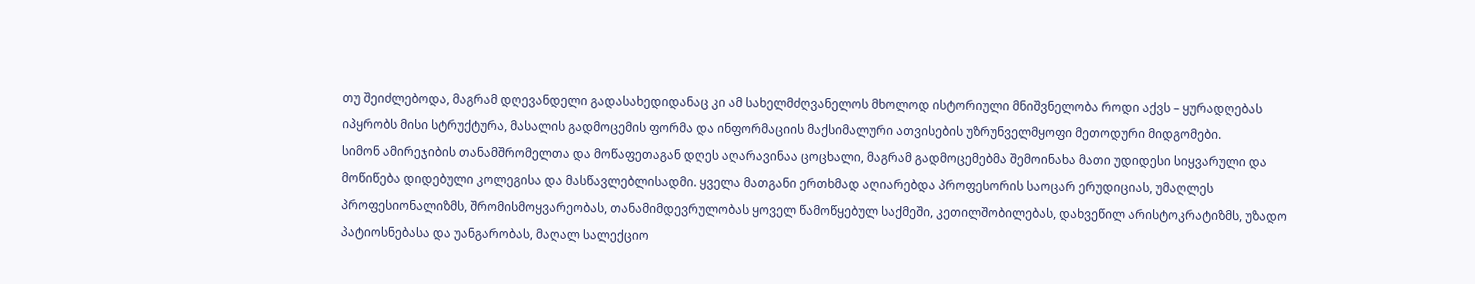თუ შეიძლებოდა, მაგრამ დღევანდელი გადასახედიდანაც კი ამ სახელმძღვანელოს მხოლოდ ისტორიული მნიშვნელობა როდი აქვს – ყურადღებას იპყრობს მისი სტრუქტურა, მასალის გადმოცემის ფორმა და ინფორმაციის მაქსიმალური ათვისების უზრუნველმყოფი მეთოდური მიდგომები.
სიმონ ამირეჯიბის თანამშრომელთა და მოწაფეთაგან დღეს აღარავინაა ცოცხალი, მაგრამ გადმოცემებმა შემოინახა მათი უდიდესი სიყვარული და მოწიწება დიდებული კოლეგისა და მასწავლებლისადმი. ყველა მათგანი ერთხმად აღიარებდა პროფესორის საოცარ ერუდიციას, უმაღლეს პროფესიონალიზმს, შრომისმოყვარეობას, თანამიმდევრულობას ყოველ წამოწყებულ საქმეში, კეთილშობილებას, დახვეწილ არისტოკრატიზმს, უზადო პატიოსნებასა და უანგარობას, მაღალ სალექციო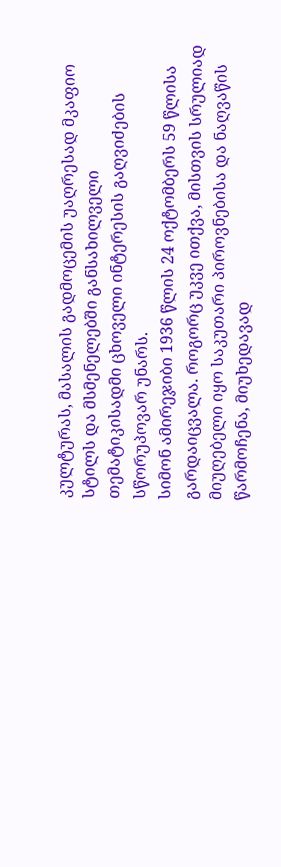კულტურას, მასალის გადმოცემის უაღრესად მკაფიო სტილს და მსმენელებში განსახილველი თემატიკისადმი ცხოველი ინტერესის გაღვიძების სწორუპოვარ უნარს.
სიმონ ამირეჯიბი 1936 წლის 24 ოქტომბერს 59 წლისა გარდაიცვალა. როგორც უკვე ითქვა, მისთვის სრულიად მიუღებელი იყო საკუთარი პიროვნებისა და ნაღვაწის წარმოჩენა, მიუხედავად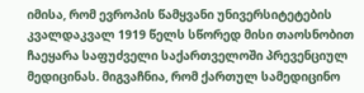იმისა, რომ ევროპის წამყვანი უნივერსიტეტების კვალდაკვალ 1919 წელს სწორედ მისი თაოსნობით ჩაეყარა საფუძველი საქართველოში პრევენციულ მედიცინას. მიგვაჩნია, რომ ქართულ სამედიცინო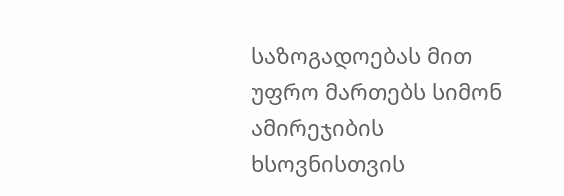საზოგადოებას მით უფრო მართებს სიმონ ამირეჯიბის ხსოვნისთვის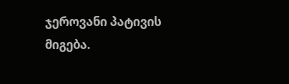ჯეროვანი პატივის მიგება.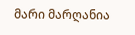მარი მარღანია